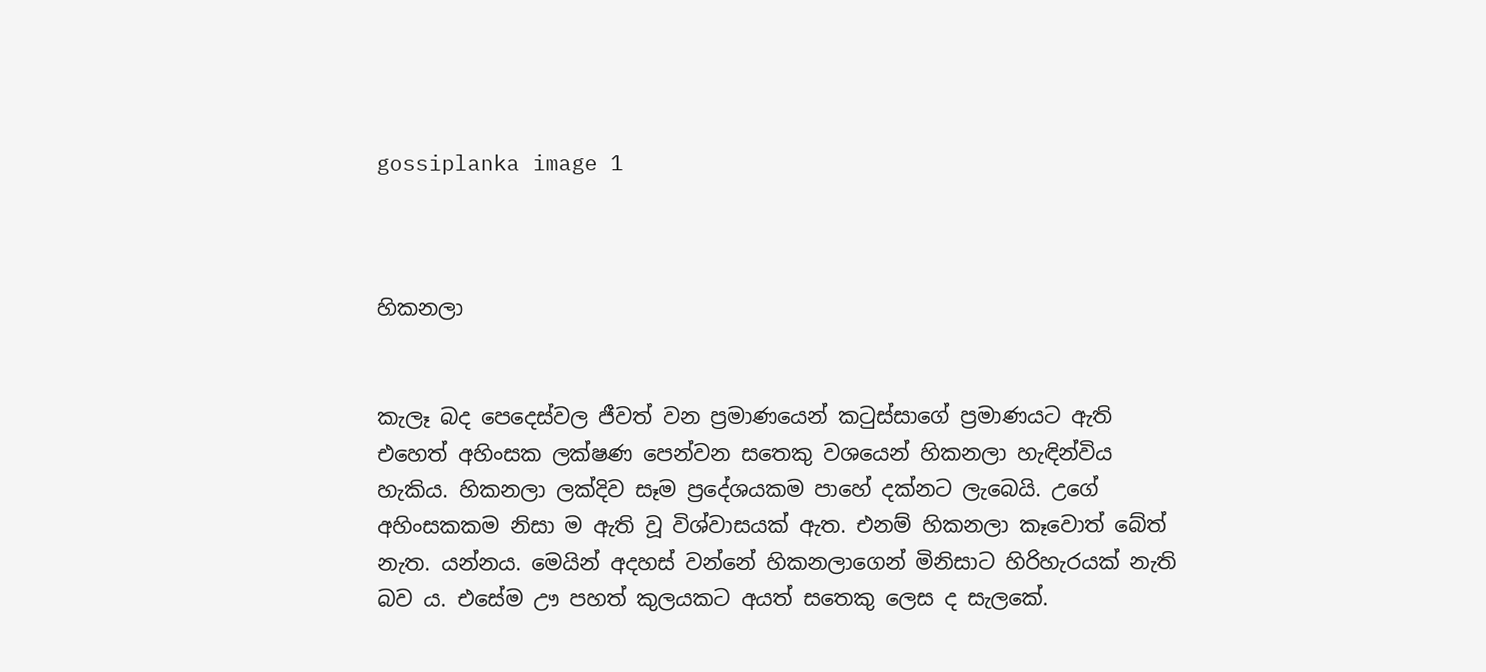gossiplanka image 1



හිකනලා


කැලෑ බද පෙදෙස්වල ජීවත් වන ප්‍රමාණයෙන් කටුස්සාගේ ප්‍රමාණයට ඇති එහෙත් අහිංසක ලක්ෂණ පෙන්වන සතෙකු වශයෙන් හිකනලා හැඳින්විය හැකිය. හිකනලා ලක්දිව සෑම ප්‍රදේශයකම පාහේ දක්නට ලැබෙයි. උගේ අහිංසකකම නිසා ම ඇති වූ විශ්වාසයක් ඇත. එනම් හිකනලා කෑවොත් බේත් නැත. යන්නය. මෙයින් අදහස් වන්නේ හිකනලාගෙන් මිනිසාට හිරිහැරයක් නැති බව ය. එසේම ඌ පහත් කුලයකට අයත් සතෙකු ලෙස ද සැලකේ.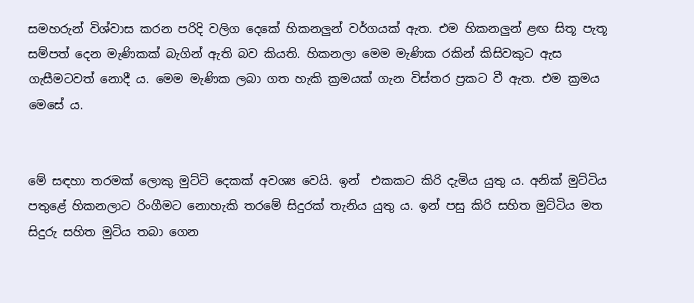සමහරුන් විශ්වාස කරන පරිදි වලිග දෙකේ හිකනලුන් වර්ගයක් ඇත. එම හිකනලුන් ළඟ සිතූ පැතූ සම්පත් දෙන මැණිකක් බැගින් ඇති බව කියති. හිකනලා මෙම මැණික රකින් කිසිවකුට ඇස ගැසීමටවත් නොදී ය. මෙම මැණික ලබා ගත හැකි ක්‍රමයක් ගැන විස්තර ප්‍රකට වී ඇත. එම ක්‍රමය මෙසේ ය.


මේ සඳහා තරමක් ලොකු මුට්ටි දෙකක් අවශ්‍ය වෙයි. ඉන්  එකකට කිරි දැමිය යුතු ය. අනික් මුට්ටිය පතුළේ හිකනලාට රිංගීමට නොහැකි තරමේ සිදුරක් තැනිය යුතු ය. ඉන් පසු කිරි සහිත මුට්ටිය මත සිදුරු සහිත මුටිය තබා ගෙන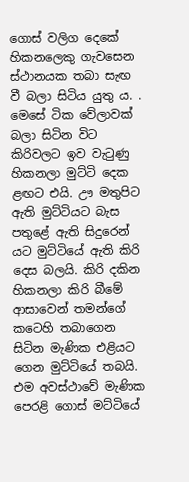ගොස් වලිග දෙකේ හිකනලෙකු ගැවසෙන ස්ථානයක තබා සැඟ වී බලා සිටිය යුතු ය. . මෙසේ ටික වේලාවක් බලා සිටින විට කිරිවලට ඉව වැටුණු හිකනලා මුට්ටි දෙක ළඟට එයි. ඌ මතුපිට ඇති මුට්ටියට බැස පතුළේ ඇති සිදුරෙන් යට මුට්ටියේ ඇති කිරි දෙස බලයි. කිරි දකින හිකනලා කිරි බීමේ ආසාවෙන් තමන්ගේ කටෙහි තබාගෙන සිටින මැණික එළියට ගෙන මුට්ටියේ තබයි. එම අවස්ථාවේ මැණික පෙරළි ගොස් මට්ටියේ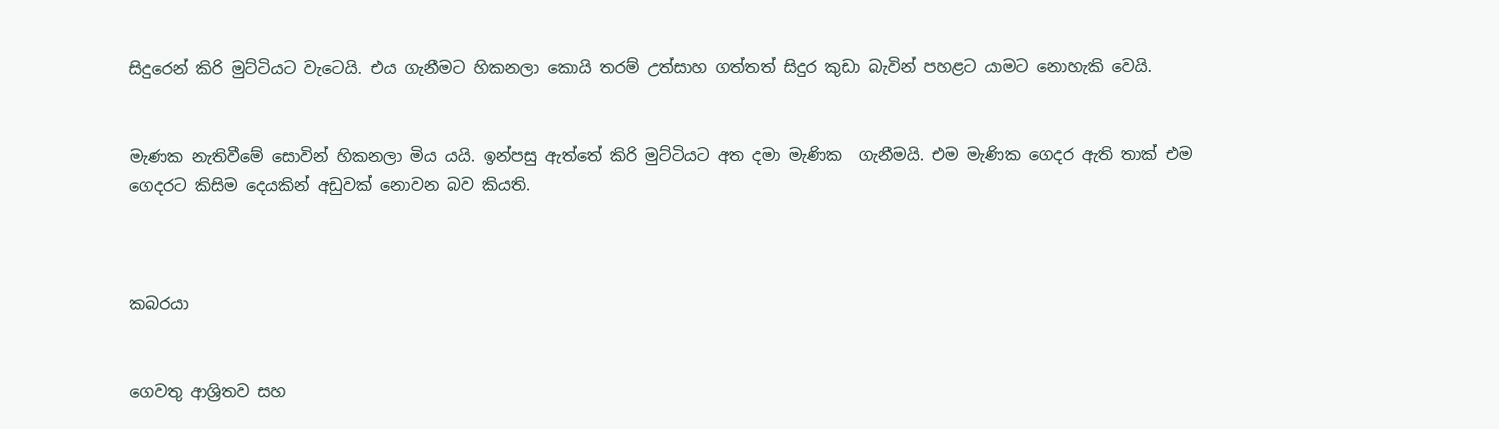සිදුරෙන් කිරි මුට්ටියට වැටෙයි. එය ගැනීමට හිකනලා කොයි තරම් උත්සාහ ගත්තත් සිදුර කුඩා බැවින් පහළට යාමට නොහැකි වෙයි.


මැණක නැතිවීමේ සොවින් හිකනලා මිය යයි. ඉන්පසු ඇත්තේ කිරි මුට්ටියට අත දමා මැණික  ගැනීමයි. එම මැණික ගෙදර ඇති තාක් එම ගෙදරට කිසිම දෙයකින් අඩුවක් නොවන බව කියති.



කබරයා


ගෙවතු ආශ්‍රිතව සහ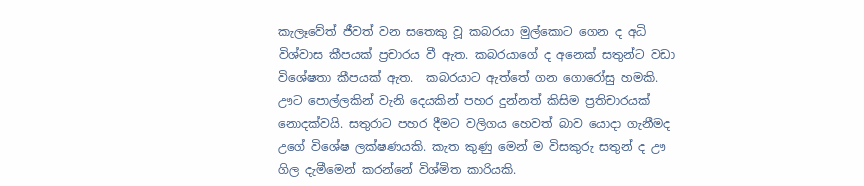කැලෑවේත් ජීවත් වන සතෙකු වූ කබරයා මුල්කොට ගෙන ද අධි විශ්වාස කීපයක් ප්‍රචාරය වී ඇත. කබරයාගේ ද අනෙක් සතුන්ට වඩා විශේෂතා කීපයක් ඇත.  කබරයාට ඇත්තේ ගන ගොරෝසු හමකි. ඌට පොල්ලකින් වැනි දෙයකින් පහර දුන්නත් කිසිම ප්‍රතිචාරයක් නොදක්වයි. සතුරාට පහර දීමට වලිගය හෙවත් බාව යොදා ගැනීමද උගේ විශේෂ ලක්ෂණයකි. කැත කුණු මෙන් ම විසකුරු සතුන් ද ඌ ගිල දැමීමෙන් කරන්නේ විශ්මිත කාරියකි.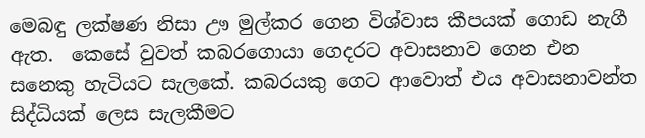මෙබඳු ලක්ෂණ නිසා ඌ මුල්කර ගෙන විශ්වාස කීපයක් ගොඩ නැගී ඇත.  කෙසේ වුවත් කබරගොයා ගෙදරට අවාසනාව ගෙන එන සනෙකු හැටියට සැලකේ. කබරයකු ගෙට ආවොත් එය අවාසනාවන්ත සිද්ධියක් ලෙස සැලකීමට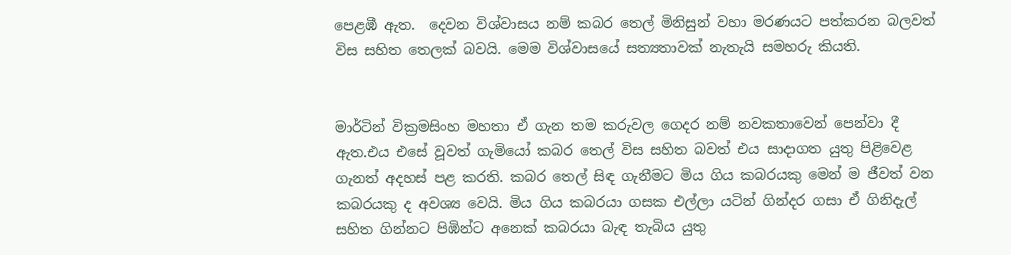පෙළඹී ඇත.  දෙවන විශ්වාසය නම් කබර තෙල් මිනිසුන් වහා මරණයට පත්කරන බලවත් විස සහිත තෙලක් බවයි. මෙම විශ්වාසයේ සත්‍යතාවක් නැතැයි සමහරු කියති.


මාර්ටින් වික්‍රමසිංහ මහතා ඒ ගැන තම කරුවල ගෙදර නම් නවකතාවෙන් පෙන්වා දී ඇත.එය එසේ වූවත් ගැමියෝ කබර තෙල් විස සහිත බවත් එය සාදාගත යුතු පිළිවෙළ ගැනත් අදහස් පළ කරති. කබර තෙල් සිඳ ගැනීමට මිය ගිය කබරයකු මෙන් ම ජීවත් වන කබරයකු ද අවශ්‍ය වෙයි. මිය ගිය කබරයා ගසක එල්ලා යටින් ගින්දර ගසා ඒ ගිනිදැල් සහිත ගින්නට පිඹින්ට අනෙක් කබරයා බැඳ තැබිය යුතු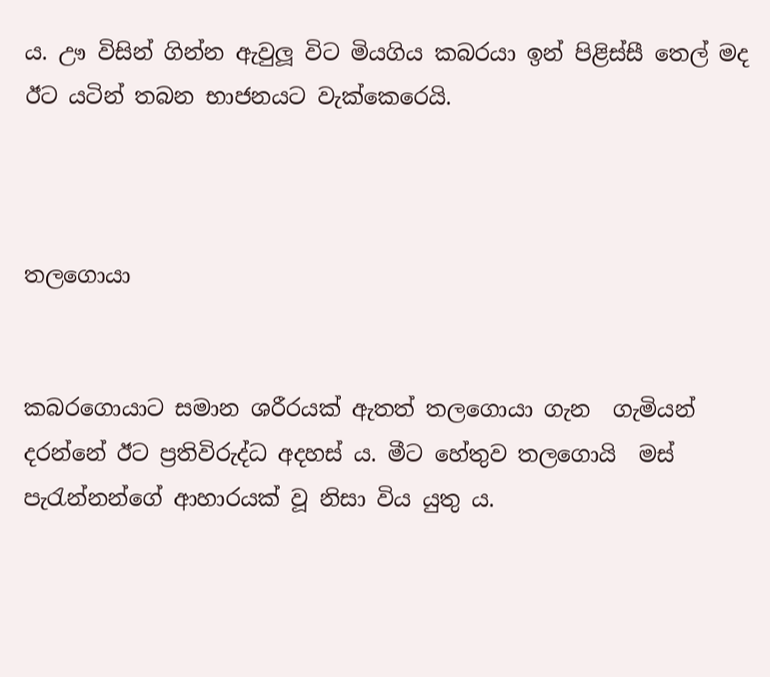ය. ඌ විසින් ගින්න ඇවුලූ විට මියගිය කබරයා ඉන් පිළිස්සී තෙල් මද ඊට යටින් තබන භාජනයට වැක්කෙරෙයි.



තලගොයා


කබරගොයාට සමාන ශරීරයක් ඇතත් තලගොයා ගැන  ගැමියන් දරන්නේ ඊට ප්‍රතිවිරුද්ධ අදහස් ය. මීට හේතුව තලගොයි  මස් පැරැන්නන්ගේ ආහාරයක් වූ නිසා විය යුතු ය.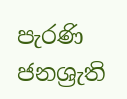පැරණි ජනශ්‍රැති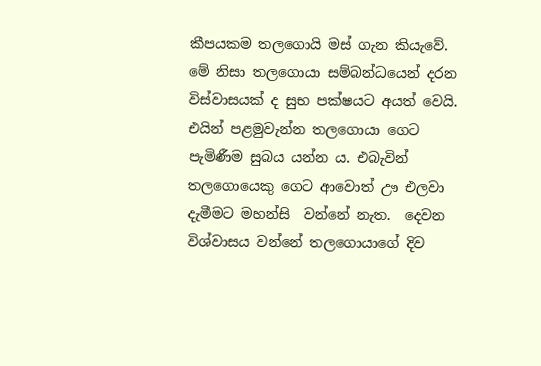කීපයකම තලගොයි මස් ගැන කියැවේ. මේ නිසා තලගොයා සම්බන්ධයෙන් දරන විස්වාසයක් ද සුභ පක්ෂයට අයත් වෙයි.  එයින් පළමුවැන්න තලගොයා ගෙට පැමිණීම සුබය යන්න ය. එබැවින් තලගොයෙකු ගෙට ආවොත් ඌ එලවා දැමීමට මහන්සි  වන්නේ නැත.  දෙවන විශ්වාසය වන්නේ තලගොයාගේ දිව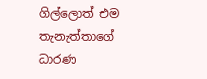ගිල්ලොත් එම තැනැත්තාගේ ධාරණ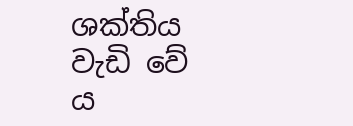ශක්තිය වැඩි වේ ය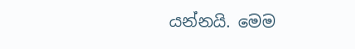යන්නයි. මෙම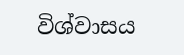විශ්වාසය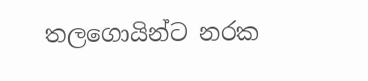තලගොයින්ට නරක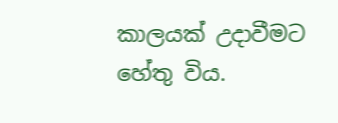කාලයක් උදාවීමට හේතු විය.